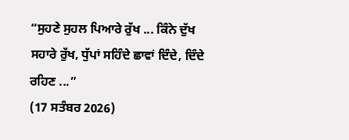“ਸੁਹਣੇ ਸੁਹਲ ਪਿਆਰੇ ਰੁੱਖ ... ਕਿੰਨੇ ਦੁੱਖ ਸਹਾਰੇ ਰੁੱਖ, ਧੁੱਪਾਂ ਸਹਿੰਦੇ ਛਾਵਾਂ ਦਿੰਦੇ, ਦਿੰਦੇ ਰਹਿਣ ...”
(17 ਸਤੰਬਰ 2026)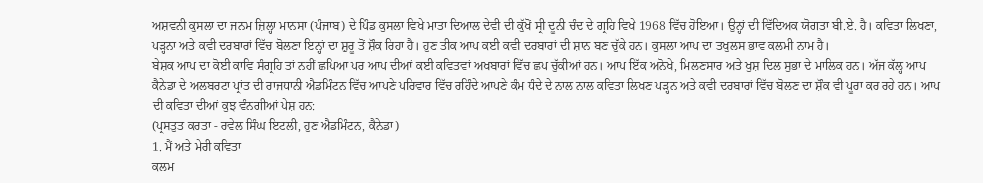ਅਸ਼ਵਨੀ ਕੁਸਲਾ ਦਾ ਜਨਮ ਜ਼ਿਲ੍ਹਾ ਮਾਨਸਾ (ਪੰਜਾਬ) ਦੇ ਪਿੰਡ ਕੁਸਲਾ ਵਿਖੇ ਮਾਤਾ ਦਿਆਲ ਦੇਵੀ ਦੀ ਕੁੱਖੋਂ ਸ੍ਰੀ ਦੂਨੀ ਚੰਦ ਦੇ ਗ੍ਰਹਿ ਵਿਖੇ 1968 ਵਿੱਚ ਹੋਇਆ। ਉਨ੍ਹਾਂ ਦੀ ਵਿੱਦਿਅਕ ਯੋਗਤਾ ਬੀ.ਏ. ਹੈ। ਕਵਿਤਾ ਲਿਖਣਾ, ਪੜ੍ਹਨਾ ਅਤੇ ਕਵੀ ਦਰਬਾਰਾਂ ਵਿੱਚ ਬੋਲਣਾ ਇਨ੍ਹਾਂ ਦਾ ਸ਼ੁਰੂ ਤੋਂ ਸ਼ੌਕ ਰਿਹਾ ਹੈ। ਹੁਣ ਤੀਕ ਆਪ ਕਈ ਕਵੀ ਦਰਬਾਰਾਂ ਦੀ ਸ਼ਾਨ ਬਣ ਚੁੱਕੇ ਹਨ। ਕੁਸਲਾ ਆਪ ਦਾ ਤਖੁਲਸ ਭਾਵ ਕਲਮੀ ਨਾਮ ਹੈ।
ਬੇਸ਼ਕ ਆਪ ਦਾ ਕੋਈ ਕਾਵਿ ਸੰਗ੍ਰਹਿ ਤਾਂ ਨਹੀਂ ਛਪਿਆ ਪਰ ਆਪ ਦੀਆਂ ਕਈ ਕਵਿਤਵਾਂ ਅਖਬਾਰਾਂ ਵਿੱਚ ਛਪ ਚੁੱਕੀਆਂ ਹਨ। ਆਪ ਇੱਕ ਅਨੋਖੇ, ਮਿਲਣਸਾਰ ਅਤੇ ਖੁਸ਼ ਦਿਲ ਸੁਭਾ ਦੇ ਮਾਲਿਕ ਹਨ। ਅੱਜ ਕੱਲ੍ਹ ਆਪ ਕੈਨੇਡਾ ਦੇ ਅਲਬਰਟਾ ਪ੍ਰਾਂਤ ਦੀ ਰਾਜਧਾਨੀ ਐਡਮਿੰਟਨ ਵਿੱਚ ਆਪਣੇ ਪਰਿਵਾਰ ਵਿੱਚ ਰਹਿੰਦੇ ਆਪਣੇ ਕੰਮ ਧੰਦੇ ਦੇ ਨਾਲ ਨਾਲ ਕਵਿਤਾ ਲਿਖਣ ਪੜ੍ਹਨ ਅਤੇ ਕਵੀ ਦਰਬਾਰਾਂ ਵਿੱਚ ਬੋਲਣ ਦਾ ਸ਼ੌਕ ਵੀ ਪੂਰਾ ਕਰ ਰਹੇ ਹਨ। ਆਪ ਦੀ ਕਵਿਤਾ ਦੀਆਂ ਕੁਝ ਵੰਨਗੀਆਂ ਪੇਸ਼ ਹਨ:
(ਪ੍ਰਸਤੁਤ ਕਰਤਾ - ਰਵੇਲ ਸਿੰਘ ਇਟਲੀ, ਹੁਣ ਐਡਮਿੰਟਨ, ਕੈਨੇਡਾ)
1. ਮੈਂ ਅਤੇ ਮੇਰੀ ਕਵਿਤਾ
ਕਲਮ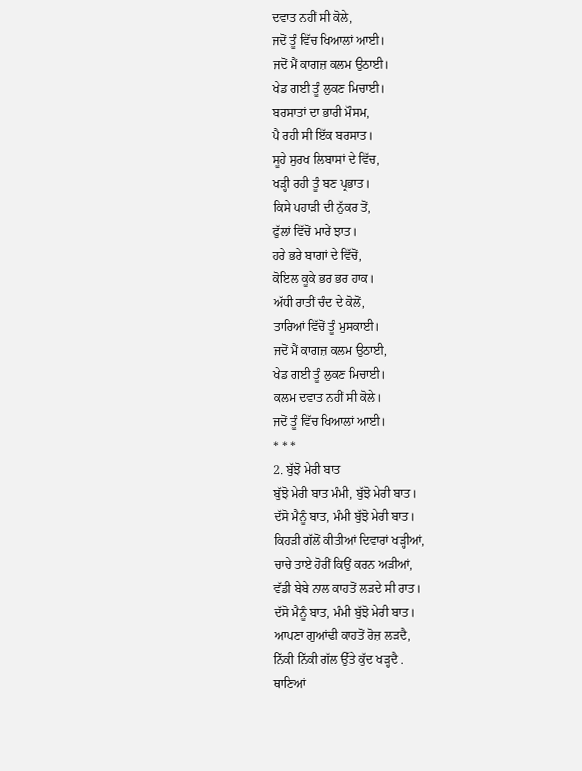ਦਵਾਤ ਨਹੀਂ ਸੀ ਕੋਲੇ,
ਜਦੋਂ ਤੂੰ ਵਿੱਚ ਖਿਆਲਾਂ ਆਈ।
ਜਦੋਂ ਮੈਂ ਕਾਗਜ਼ ਕਲਮ ਉਠਾਈ।
ਖੇਡ ਗਈ ਤੂੰ ਲੁਕਣ ਮਿਚਾਈ।
ਬਰਸਾਤਾਂ ਦਾ ਭਾਰੀ ਮੌਸਮ,
ਪੈ ਰਹੀ ਸੀ ਇੱਕ ਬਰਸਾਤ।
ਸੂਹੇ ਸੁਰਖ ਲਿਬਾਸਾਂ ਦੇ ਵਿੱਚ,
ਖੜ੍ਹੀ ਰਹੀ ਤੂੰ ਬਣ ਪ੍ਰਭਾਤ।
ਕਿਸੇ ਪਹਾੜੀ ਦੀ ਨੁੱਕਰ ਤੋਂ,
ਫੁੱਲਾਂ ਵਿੱਚੋਂ ਮਾਰੇਂ ਝਾਤ।
ਹਰੇ ਭਰੇ ਬਾਗਾਂ ਦੇ ਵਿੱਚੋਂ,
ਕੋਇਲ ਕੂਕੇ ਭਰ ਭਰ ਹਾਕ।
ਅੱਧੀ ਰਾਤੀਂ ਚੰਦ ਦੇ ਕੋਲੋਂ,
ਤਾਰਿਆਂ ਵਿੱਚੋਂ ਤੂੰ ਮੁਸਕਾਈ।
ਜਦੋਂ ਮੈਂ ਕਾਗਜ਼ ਕਲਮ ਉਠਾਈ,
ਖੇਡ ਗਈ ਤੂੰ ਲੁਕਣ ਮਿਚਾਈ।
ਕਲਮ ਦਵਾਤ ਨਹੀਂ ਸੀ ਕੋਲੇ।
ਜਦੋਂ ਤੂੰ ਵਿੱਚ ਖਿਆਲਾਂ ਆਈ।
* * *
2. ਬੁੱਝੋ ਮੇਰੀ ਬਾਤ
ਬੁੱਝੋ ਮੇਰੀ ਬਾਤ ਮੰਮੀ, ਬੁੱਝੋ ਮੇਰੀ ਬਾਤ।
ਦੱਸੋ ਮੈਨੂੰ ਬਾਤ, ਮੰਮੀ ਬੁੱਝੋ ਮੇਰੀ ਬਾਤ।
ਕਿਹੜੀ ਗੱਲੋਂ ਕੀਤੀਆਂ ਦਿਵਾਰਾਂ ਖੜ੍ਹੀਆਂ,
ਚਾਚੇ ਤਾਏ ਹੋਰੀਂ ਕਿਉਂ ਕਰਨ ਅੜੀਆਂ,
ਵੱਡੀ ਬੇਬੇ ਨਾਲ ਕਾਹਤੋਂ ਲੜਦੇ ਸੀ ਰਾਤ।
ਦੱਸੋ ਮੈਨੂੰ ਬਾਤ, ਮੰਮੀ ਬੁੱਝੋ ਮੇਰੀ ਬਾਤ।
ਆਪਣਾ ਗੁਆਂਢੀ ਕਾਹਤੋਂ ਰੋਜ਼ ਲੜਦੈ,
ਨਿੱਕੀ ਨਿੱਕੀ ਗੱਲ ਉੱਤੇ ਕੁੱਦ ਖੜ੍ਹਦੈ .
ਥਾਣਿਆਂ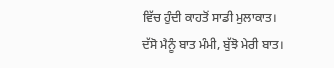ਵਿੱਚ ਹੁੰਦੀ ਕਾਹਤੋਂ ਸਾਡੀ ਮੁਲਾਕਾਤ।
ਦੱਸੋ ਮੈਨੂੰ ਬਾਤ ਮੰਮੀ, ਬੁੱਝੋ ਮੇਰੀ ਬਾਤ।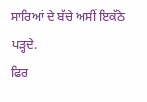ਸਾਰਿਆਂ ਦੇ ਬੱਚੇ ਅਸੀਂ ਇਕੱਠੇ ਪੜ੍ਹਦੇ.
ਫਿਰ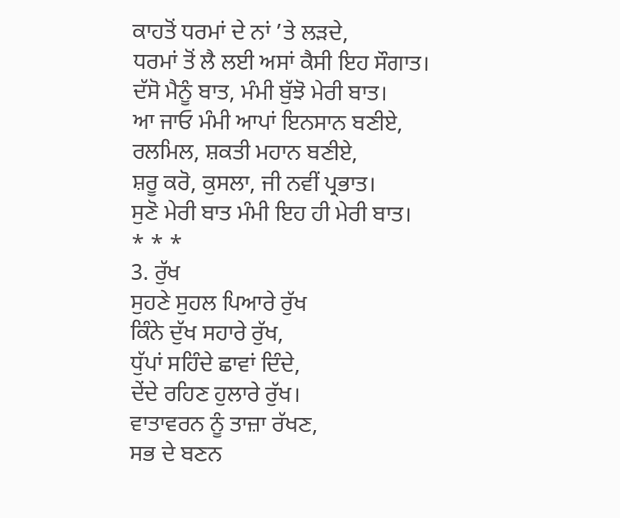ਕਾਹਤੋਂ ਧਰਮਾਂ ਦੇ ਨਾਂ ’ਤੇ ਲੜਦੇ,
ਧਰਮਾਂ ਤੋਂ ਲੈ ਲਈ ਅਸਾਂ ਕੈਸੀ ਇਹ ਸੌਗਾਤ।
ਦੱਸੋ ਮੈਨੂੰ ਬਾਤ, ਮੰਮੀ ਬੁੱਝੋ ਮੇਰੀ ਬਾਤ।
ਆ ਜਾਓ ਮੰਮੀ ਆਪਾਂ ਇਨਸਾਨ ਬਣੀਏ,
ਰਲਮਿਲ, ਸ਼ਕਤੀ ਮਹਾਨ ਬਣੀਏ,
ਸ਼ਰੂ ਕਰੋ, ਕੁਸਲਾ, ਜੀ ਨਵੀਂ ਪ੍ਰਭਾਤ।
ਸੁਣੋ ਮੇਰੀ ਬਾਤ ਮੰਮੀ ਇਹ ਹੀ ਮੇਰੀ ਬਾਤ।
* * *
3. ਰੁੱਖ
ਸੁਹਣੇ ਸੁਹਲ ਪਿਆਰੇ ਰੁੱਖ
ਕਿੰਨੇ ਦੁੱਖ ਸਹਾਰੇ ਰੁੱਖ,
ਧੁੱਪਾਂ ਸਹਿੰਦੇ ਛਾਵਾਂ ਦਿੰਦੇ,
ਦੇਂਦੇ ਰਹਿਣ ਹੁਲਾਰੇ ਰੁੱਖ।
ਵਾਤਾਵਰਨ ਨੂੰ ਤਾਜ਼ਾ ਰੱਖਣ,
ਸਭ ਦੇ ਬਣਨ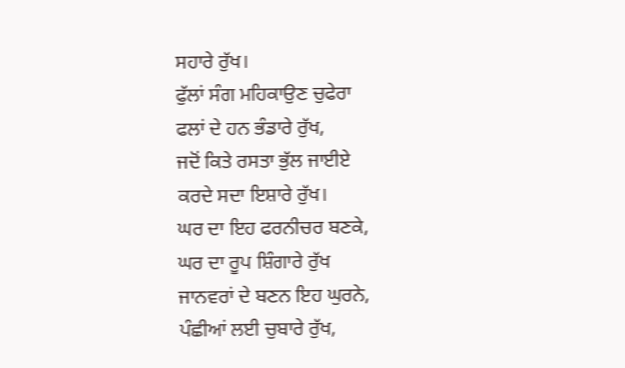ਸਹਾਰੇ ਰੁੱਖ।
ਫੁੱਲਾਂ ਸੰਗ ਮਹਿਕਾਉਣ ਚੁਫੇਰਾ
ਫਲਾਂ ਦੇ ਹਨ ਭੰਡਾਰੇ ਰੁੱਖ,
ਜਦੋਂ ਕਿਤੇ ਰਸਤਾ ਭੁੱਲ ਜਾਈਏ
ਕਰਦੇ ਸਦਾ ਇਸ਼ਾਰੇ ਰੁੱਖ।
ਘਰ ਦਾ ਇਹ ਫਰਨੀਚਰ ਬਣਕੇ,
ਘਰ ਦਾ ਰੂਪ ਸ਼ਿੰਗਾਰੇ ਰੁੱਖ
ਜਾਨਵਰਾਂ ਦੇ ਬਣਨ ਇਹ ਘੁਰਨੇ,
ਪੰਛੀਆਂ ਲਈ ਚੁਬਾਰੇ ਰੁੱਖ,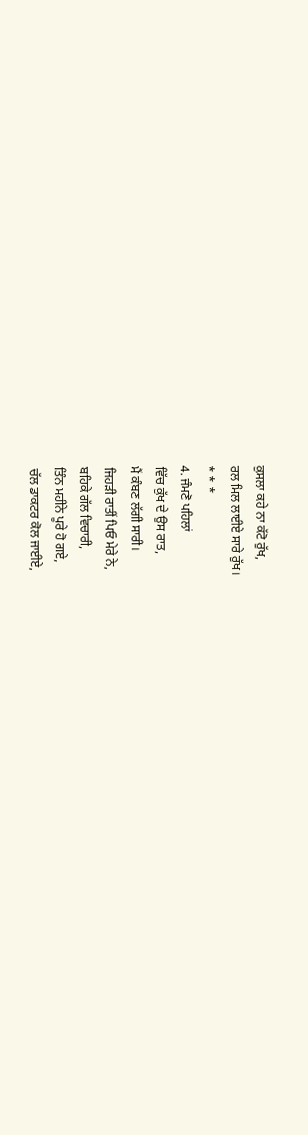ਕੁਸਲਾ ਕਹੇ ਨਾ ਕੱਟੋ ਰੁੱਖ,
ਰਲ ਮਿਲ ਲਾਈਏ ਸਾਰੇ ਰੁੱਖ।
* * *
4. ਜੰਮਣੋ ਪਹਿਲਾਂ
ਵਿੱਚ ਕੁੱਖ ਦੇ ਉਸ ਰਾਤ,
ਮੈਂ ਕੰਬਣ ਲੱਗੀ ਸਾਰੀ।
ਜਿਹੜੀ ਰਾਤੀਂ ਪਿਓ ਮੇਰੇ ਨੇ,
ਬਹਿਕੇ ਗੱਲ ਵਿਚਾਰੀ,
ਤਿੰਨ ਮਹੀਨੇ ਪੂਰੇ ਹੋ ਗਏ,
ਚੱਲ ਡਾਕਟਰ ਕੋਲ ਜਾਈਏ,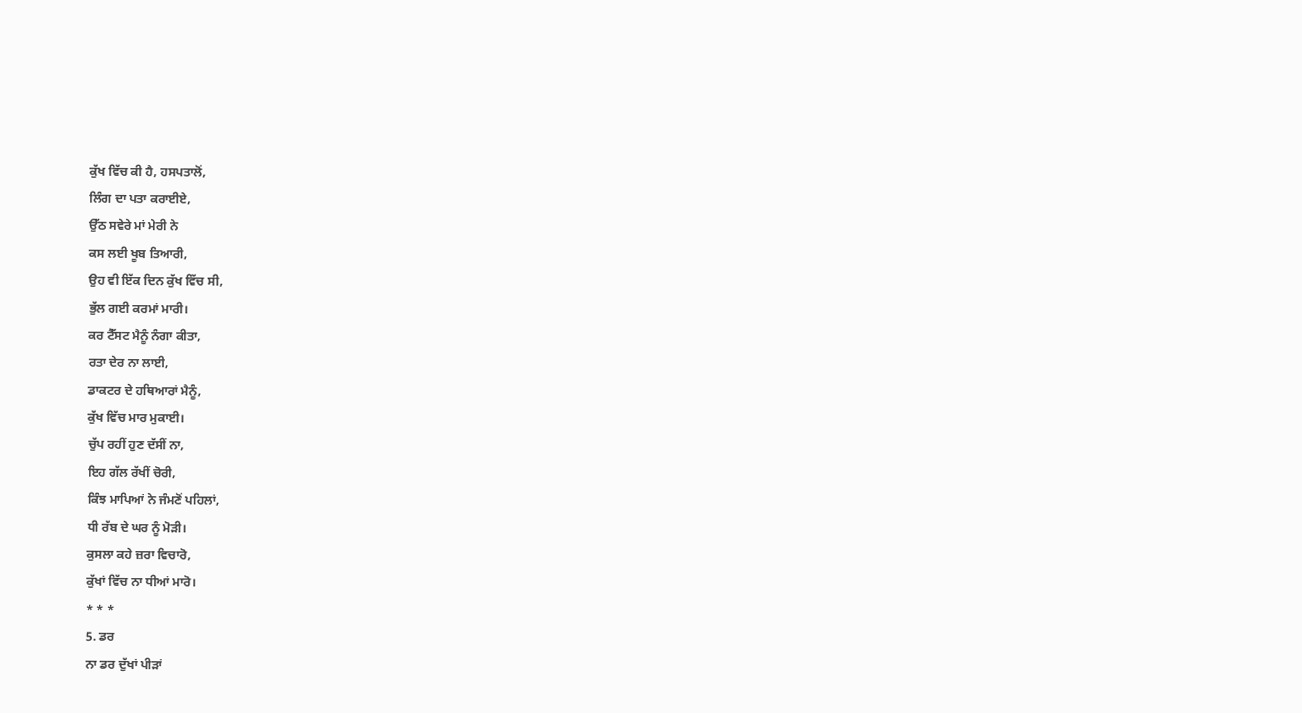ਕੁੱਖ ਵਿੱਚ ਕੀ ਹੈ, ਹਸਪਤਾਲੋਂ,
ਲਿੰਗ ਦਾ ਪਤਾ ਕਰਾਈਏ,
ਉੱਠ ਸਵੇਰੇ ਮਾਂ ਮੇਰੀ ਨੇ
ਕਸ ਲਈ ਖੂਬ ਤਿਆਰੀ,
ਉਹ ਵੀ ਇੱਕ ਦਿਨ ਕੁੱਖ ਵਿੱਚ ਸੀ,
ਭੁੱਲ ਗਈ ਕਰਮਾਂ ਮਾਰੀ।
ਕਰ ਟੈੱਸਟ ਮੈਨੂੰ ਨੰਗਾ ਕੀਤਾ,
ਰਤਾ ਦੇਰ ਨਾ ਲਾਈ,
ਡਾਕਟਰ ਦੇ ਹਥਿਆਰਾਂ ਮੈਨੂੰ,
ਕੁੱਖ ਵਿੱਚ ਮਾਰ ਮੁਕਾਈ।
ਚੁੱਪ ਰਹੀਂ ਹੁਣ ਦੱਸੀਂ ਨਾ,
ਇਹ ਗੱਲ ਰੱਖੀਂ ਚੋਰੀ,
ਕਿੰਝ ਮਾਪਿਆਂ ਨੇ ਜੰਮਣੋਂ ਪਹਿਲਾਂ,
ਧੀ ਰੱਬ ਦੇ ਘਰ ਨੂੰ ਮੋੜੀ।
ਕੁਸਲਾ ਕਹੇ ਜ਼ਰਾ ਵਿਚਾਰੋ,
ਕੁੱਖਾਂ ਵਿੱਚ ਨਾ ਧੀਆਂ ਮਾਰੋ।
* * *
5. ਡਰ
ਨਾ ਡਰ ਦੁੱਖਾਂ ਪੀੜਾਂ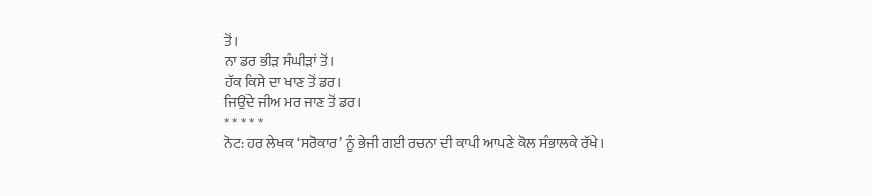ਤੋਂ।
ਨਾ ਡਰ ਭੀੜ ਸੰਘੀੜਾਂ ਤੋਂ।
ਹੱਕ ਕਿਸੇ ਦਾ ਖਾਣ ਤੋਂ ਡਰ।
ਜਿਉਂਦੇ ਜੀਅ ਮਰ ਜਾਣ ਤੋਂ ਡਰ।
* * * * *
ਨੋਟ: ਹਰ ਲੇਖਕ ‘ਸਰੋਕਾਰ’ ਨੂੰ ਭੇਜੀ ਗਈ ਰਚਨਾ ਦੀ ਕਾਪੀ ਆਪਣੇ ਕੋਲ ਸੰਭਾਲਕੇ ਰੱਖੇ।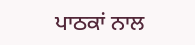ਪਾਠਕਾਂ ਨਾਲ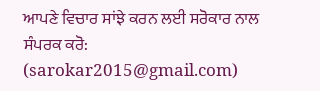ਆਪਣੇ ਵਿਚਾਰ ਸਾਂਝੇ ਕਰਨ ਲਈ ਸਰੋਕਾਰ ਨਾਲ ਸੰਪਰਕ ਕਰੋ: (sarokar2015@gmail.com)